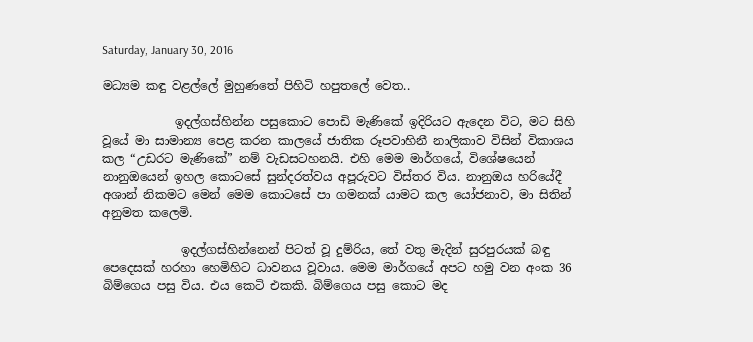Saturday, January 30, 2016

මධ්‍යම කඳු වළල්ලේ මුහුණතේ පිහිටි හපුතලේ වෙත..

            ඉදල්ගස්හින්න පසුකොට පොඩි මැණිකේ ඉදිරියට ඇදෙන විට, මට සිහි වූයේ මා සාමාන්‍ය පෙළ කරන කාලයේ ජාතික රූපවාහිනී නාලිකාව විසින් විකාශය කල “උඩරට මැණිකේ” නම් වැඩසටහනයි. එහි මෙම මාර්ගයේ, විශේෂයෙන් නානුඔයෙන් ඉහල කොටසේ සුන්දරත්වය අපූරුවට විස්තර විය. නානුඔය හරියේදී අශාන් නිකමට මෙන් මෙම කොටසේ පා ගමනක් යාමට කල යෝජනාව, මා සිතින් අනුමත කලෙමි.

             ඉදල්ගස්හින්නෙන් පිටත් වූ දුම්රිය, තේ වතු මැදින් සුරපුරයක් බඳු පෙදෙසක් හරහා හෙමිහිට ධාවනය වූවාය. මෙම මාර්ගයේ අපට හමු වන අංක 36 බිම්ගෙය පසු විය. එය කෙටි එකකි. බිම්ගෙය පසු කොට මද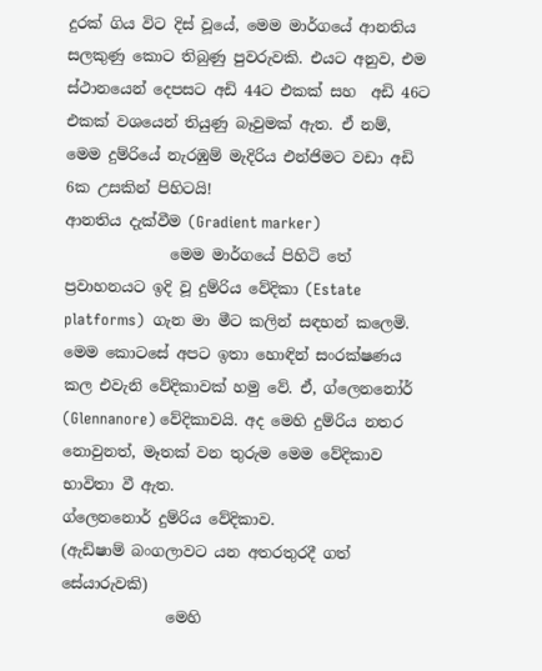දුරක් ගිය විට දිස් වූයේ, මෙම මාර්ගයේ ආනතිය සලකුණු කොට තිබුණු පුවරුවකි. එයට අනුව, එම ස්ථානයෙන් දෙපසට අඩි 44ට එකක් සහ  අඩි 46ට එකක් වශයෙන් තියුණු බෑවුමක් ඇත. ඒ නම්, මෙම දුම්රියේ නැරඹුම් මැදිරිය එන්ජිමට වඩා අඩි 6ක උසකින් පිහිටයි!
ආනතිය දැක්වීම (Gradient marker)
              මෙම මාර්ගයේ පිහිටි තේ ප්‍රවාහනයට ඉදි වූ දුම්රිය වේදිකා (Estate platforms)  ගැන මා මීට කලින් සඳහන් කලෙමි. මෙම කොටසේ අපට ඉතා හොඳින් සංරක්ෂණය කල එවැනි වේදිකාවක් හමු වේ. ඒ, ග්ලෙනනෝර් (Glennanore) වේදිකාවයි. අද මෙහි දුම්රිය නතර නොවුනත්, මෑතක් වන තුරුම මෙම වේදිකාව භාවිතා වී ඇත.
ග්ලෙනනොර් දුම්රිය වේදිකාව.
(ඇඩිෂාම් බංගලාවට යන අතරතුරදී ගත් සේයාරුවකි)
              මෙහි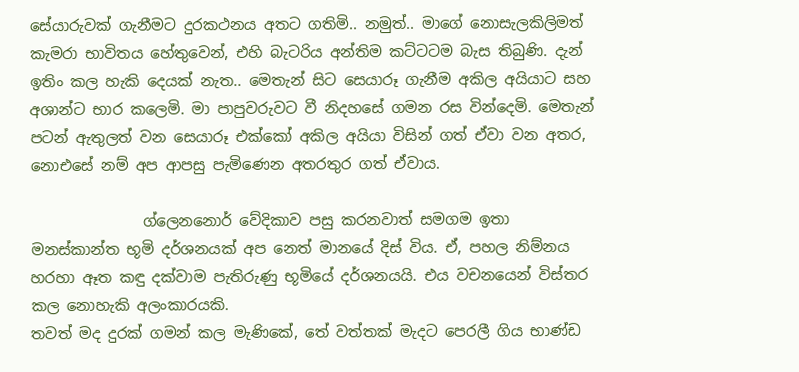සේයාරුවක් ගැනීමට දුරකථනය අතට ගතිමි.. නමුත්.. මාගේ නොසැලකිලිමත් කැමරා භාවිතය හේතුවෙන්, එහි බැටරිය අන්තිම කට්ටටම බැස තිබුණි. දැන් ඉතිං කල හැකි දෙයක් නැත.. මෙතැන් සිට සෙයාරූ ගැනීම අකිල අයියාට සහ අශාන්ට භාර කලෙමි. මා පාපුවරුවට වී නිදහසේ ගමන රස වින්දෙමි. මෙතැන් පටන් ඇතුලත් වන සෙයාරූ එක්කෝ අකිල අයියා විසින් ගත් ඒවා වන අතර, නොඑසේ නම් අප ආපසු පැමිණෙන අතරතුර ගත් ඒවාය.

               ග්ලෙනනොර් වේදිකාව පසු කරනවාත් සමගම ඉතා මනස්කාන්ත භූමි දර්ශනයක් අප නෙත් මානයේ දිස් විය. ඒ, පහල නිම්නය හරහා ඈත කඳු දක්වාම පැතිරුණු භූමියේ දර්ශනයයි. එය වචනයෙන් විස්තර කල නොහැකි අලංකාරයකි.
තවත් මද දුරක් ගමන් කල මැණිකේ, තේ වත්තක් මැදට පෙරලී ගිය භාණ්ඩ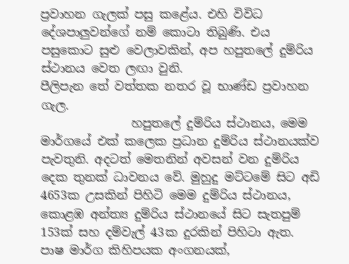ප්‍රවාහන ගැලක් පසු කළේය. එහි විවිධ දේශපාලුවන්ගේ නම් කොටා තිබුණි. එය පසුකොට සුළු වෙලාවකින්, අප හපුතලේ දුම්රිය ස්ථානය වෙත ලඟා වුනි.
පීලිපැන තේ වත්තක නතර වූ භාණ්ඩ ප්‍රවාහන ගැල.
               හපුතලේ දුම්රිය ස්ථානය, මෙම මාර්ගයේ එක් කලෙක ප්‍රධාන දුම්රිය ස්ථානයක්ව පැවතුනි. අදටත් මෙතනින් අවසන් වන දුම්රිය දෙක තුනක් ධාවනය වේ. මුහුදු මට්ටමේ සිට අඩි 4653ක උසකින් පිහිටි මෙම දුම්රිය ස්ථානය, කොළඹ අන්ත්‍ය දුම්රිය ස්ථානයේ සිට සැතපුම් 153ක් සහ දම්වැල් 43ක දුරකින් පිහිටා ඇත. පාෂ මාර්ග කිහිපයක අංගනයක්,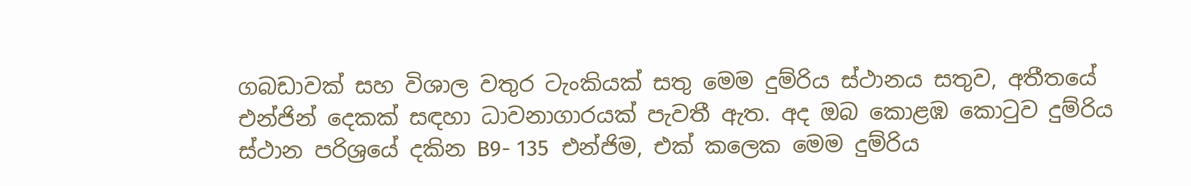ගබඩාවක් සහ විශාල වතුර ටැංකියක් සතු මෙම දුම්රිය ස්ථානය සතුව, අතීතයේ එන්ජින් දෙකක් සඳහා ධාවනාගාරයක් පැවතී ඇත. අද ඔබ කොළඹ කොටුව දුම්රිය ස්ථාන පරිශ්‍රයේ දකින B9- 135  එන්ජිම, එක් කලෙක මෙම දුම්රිය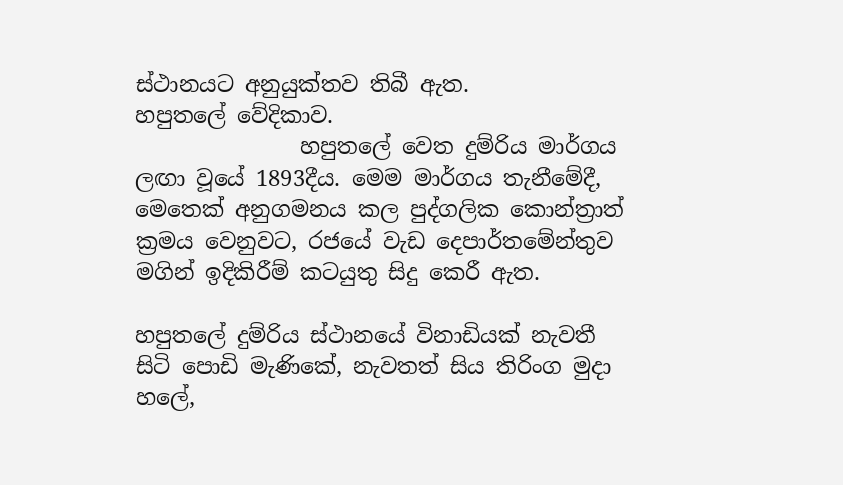ස්ථානයට අනුයුක්තව තිබී ඇත.
හපුතලේ වේදිකාව.
               හපුතලේ වෙත දුම්රිය මාර්ගය ලඟා වූයේ 1893දීය. මෙම මාර්ගය තැනීමේදී, මෙතෙක් අනුගමනය කල පුද්ගලික කොන්ත්‍රාත් ක්‍රමය වෙනුවට, රජයේ වැඩ දෙපාර්තමේන්තුව මගින් ඉදිකිරීම් කටයුතු සිදු කෙරී ඇත.

හපුතලේ දුම්රිය ස්ථානයේ විනාඩියක් නැවතී සිටි පොඩි මැණිකේ, නැවතත් සිය තිරිංග මුදා හලේ,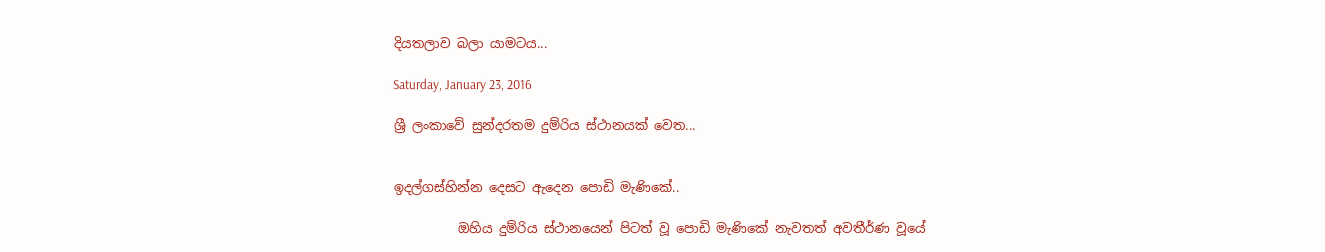දියතලාව බලා යාමටය...

Saturday, January 23, 2016

ශ්‍රී ලංකාවේ සුන්දරතම දුම්රිය ස්ථානයක් වෙත...


ඉදල්ගස්හින්න දෙසට ඇදෙන පොඩි මැණිකේ..

          ඔහිය දුම්රිය ස්ථානයෙන් පිටත් වූ පොඩි මැණිකේ නැවතත් අවතීර්ණ වූයේ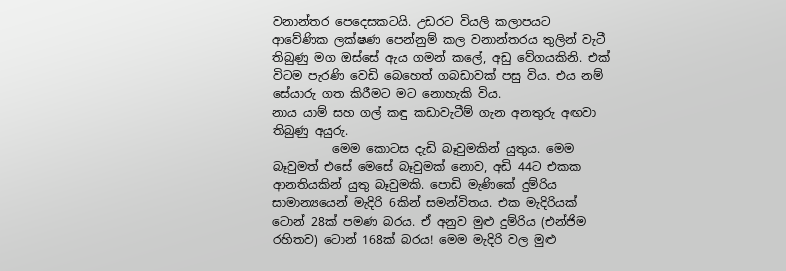වනාන්තර පෙදෙසකටයි. උඩරට වියලි කලාපයට ආවේණික ලක්ෂණ පෙන්නුම් කල වනාන්තරය තුලින් වැටී තිබුණු මග ඔස්සේ ඇය ගමන් කලේ, අඩු වේගයකිනි. එක් විටම පැරණි වෙඩි බෙහෙත් ගබඩාවක් පසු විය. එය නම් සේයාරු ගත කිරීමට මට නොහැකි විය.
නාය යාම් සහ ගල් කඳු කඩාවැටීම් ගැන අනතුරු අඟවා තිබුණු අයුරු.
          මෙම කොටස දැඩි බෑවුමකින් යුතුය. මෙම බෑවුමත් එසේ මෙසේ බෑවුමක් නොව, අඩි 44ට එකක ආනතියකින් යුතු බෑවුමකි. පොඩි මැණිකේ දුම්රිය සාමාන්‍යයෙන් මැදිරි 6කින් සමන්විතය. එක මැදිරියක් ටොන් 28ක් පමණ බරය. ඒ අනුව මුළු දුම්රිය (එන්ජිම රහිතව) ටොන් 168ක් බරය! මෙම මැදිරි වල මුළු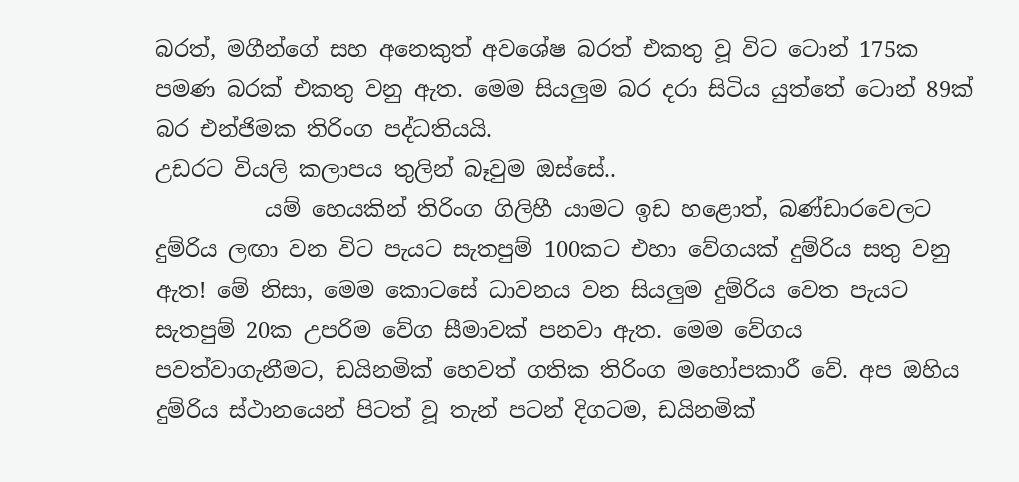බරත්, මගීන්ගේ සහ අනෙකුත් අවශේෂ බරත් එකතු වූ විට ටොන් 175ක පමණ බරක් එකතු වනු ඇත. මෙම සියලුම බර දරා සිටිය යුත්තේ ටොන් 89ක් බර එන්ජිමක තිරිංග පද්ධතියයි.
උඩරට වියලි කලාපය තුලින් බෑවුම ඔස්සේ..
          යම් හෙයකින් තිරිංග ගිලිහී යාමට ඉඩ හළොත්, බණ්ඩාරවෙලට දුම්රිය ලඟා වන විට පැයට සැතපුම් 100කට එහා වේගයක් දුම්රිය සතු වනු ඇත! මේ නිසා, මෙම කොටසේ ධාවනය වන සියලුම දුම්රිය වෙත පැයට සැතපුම් 20ක උපරිම වේග සීමාවක් පනවා ඇත. මෙම වේගය පවත්වාගැනීමට, ඩයිනමික් හෙවත් ගතික තිරිංග මහෝපකාරී වේ. අප ඔහිය දුම්රිය ස්ථානයෙන් පිටත් වූ තැන් පටන් දිගටම, ඩයිනමික්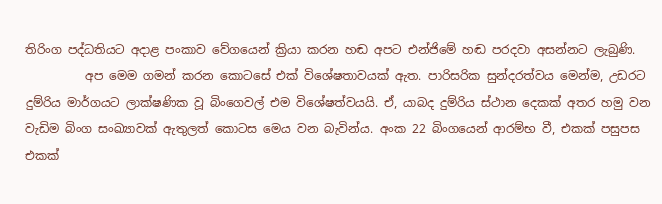තිරිංග පද්ධතියට අදාළ පංකාව වේගයෙන් ක්‍රියා කරන හඬ අපට එන්ජිමේ හඬ පරදවා අසන්නට ලැබුණි.
          අප මෙම ගමන් කරන කොටසේ එක් විශේෂතාවයක් ඇත. පාරිසරික සුන්දරත්වය මෙන්ම, උඩරට දුම්රිය මාර්ගයට ලාක්ෂණික වූ බිංගෙවල් එම විශේෂත්වයයි. ඒ, යාබද දුම්රිය ස්ථාන දෙකක් අතර හමු වන වැඩිම බිංග සංඛ්‍යාවක් ඇතුලත් කොටස මෙය වන බැවින්ය. අංක 22 බිංගයෙන් ආරම්භ වී, එකක් පසුපස එකක්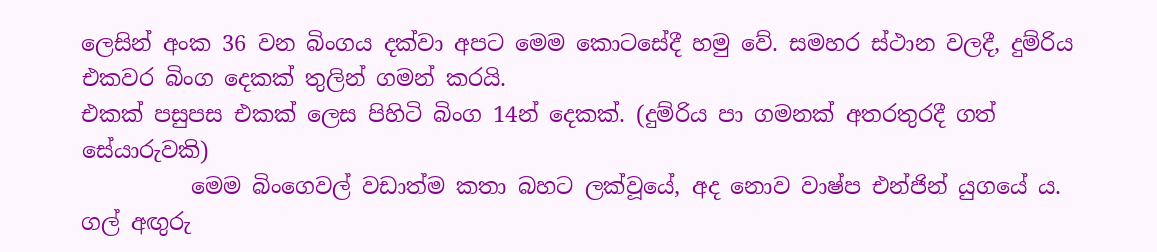ලෙසින් අංක 36 වන බිංගය දක්වා අපට මෙම කොටසේදී හමු වේ. සමහර ස්ථාන වලදී, දුම්රිය එකවර බිංග දෙකක් තුලින් ගමන් කරයි.
එකක් පසුපස එකක් ලෙස පිහිටි බිංග 14න් දෙකක්. (දුම්රිය පා ගමනක් අතරතුරදී ගත් සේයාරුවකි)
          මෙම බිංගෙවල් වඩාත්ම කතා බහට ලක්වූයේ, අද නොව වාෂ්ප එන්ජින් යුගයේ ය. ගල් අඟුරු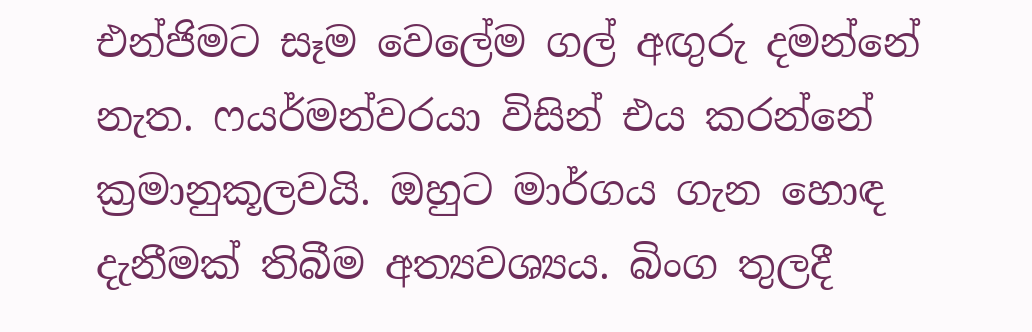එන්ජිමට සෑම වෙලේම ගල් අඟුරු දමන්නේ නැත. ෆයර්මන්වරයා විසින් එය කරන්නේ ක්‍රමානුකූලවයි. ඔහුට මාර්ගය ගැන හොඳ දැනීමක් තිබීම අත්‍යවශ්‍යය. බිංග තුලදී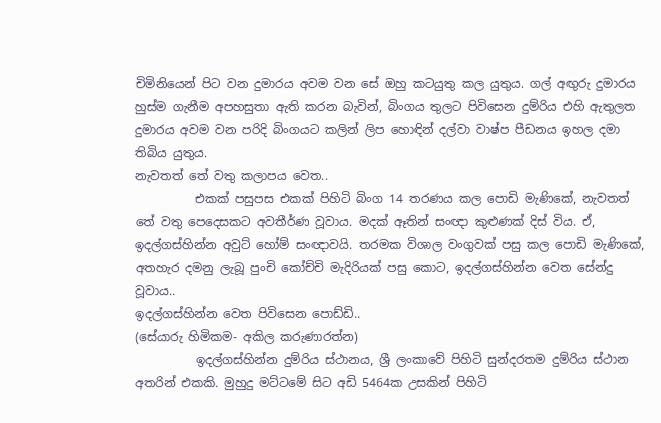චිමිනියෙන් පිට වන දුමාරය අවම වන සේ ඔහු කටයුතු කල යුතුය. ගල් අඟුරු දුමාරය හුස්ම ගැනීම අපහසුතා ඇති කරන බැවින්, බිංගය තුලට පිවිසෙන දුම්රිය එහි ඇතුලත දුමාරය අවම වන පරිදි බිංගයට කලින් ලිප හොඳින් දල්වා වාෂ්ප පීඩනය ඉහල දමා තිබිය යුතුය.
නැවතත් තේ වතු කලාපය වෙත..
          එකක් පසුපස එකක් පිහිටි බිංග 14 තරණය කල පොඩි මැණිකේ, නැවතත් තේ වතු පෙදෙසකට අවතීර්ණ වූවාය. මදක් ඈතින් සංඥා කුළුණක් දිස් විය. ඒ, ඉදල්ගස්හින්න අවුට් හෝම් සංඥාවයි. තරමක විශාල වංගුවක් පසු කල පොඩි මැණිකේ, අතහැර දමනු ලැබූ පුංචි කෝච්චි මැදිරියක් පසු කොට, ඉදල්ගස්හින්න වෙත සේන්දු වූවාය..
ඉදල්ගස්හින්න වෙත පිවිසෙන පොඩ්ඩි..
(සේයාරු හිමිකම- අකිල කරුණාරත්න)
          ඉදල්ගස්හින්න දුම්රිය ස්ථානය, ශ්‍රී ලංකාවේ පිහිටි සුන්දරතම දුම්රිය ස්ථාන අතරින් එකකි. මුහුදු මට්ටමේ සිට අඩි 5464ක උසකින් පිහිටි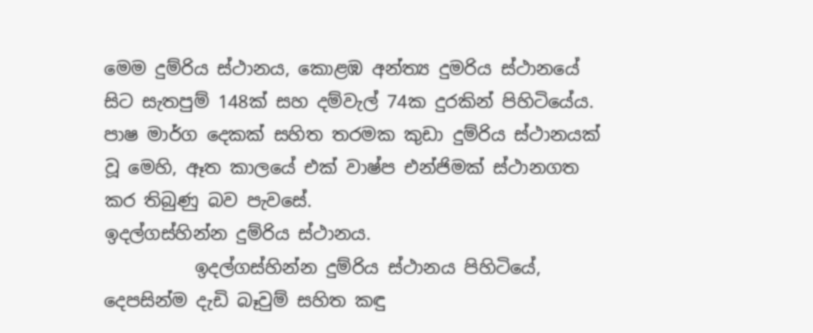මෙම දුම්රිය ස්ථානය, කොළඹ අන්ත්‍ය දුමරිය ස්ථානයේ සිට සැතපුම් 148ක් සහ දම්වැල් 74ක දුරකින් පිහිටියේය. පාෂ මාර්ග දෙකක් සහිත තරමක කුඩා දුම්රිය ස්ථානයක් වූ මෙහි, ඈත කාලයේ එක් වාෂ්ප එන්ජිමක් ස්ථානගත කර තිබුණු බව පැවසේ.
ඉදල්ගස්හින්න දුම්රිය ස්ථානය.
          ඉදල්ගස්හින්න දුම්රිය ස්ථානය පිහිටියේ, දෙපසින්ම දැඩි බෑවුම් සහිත කඳු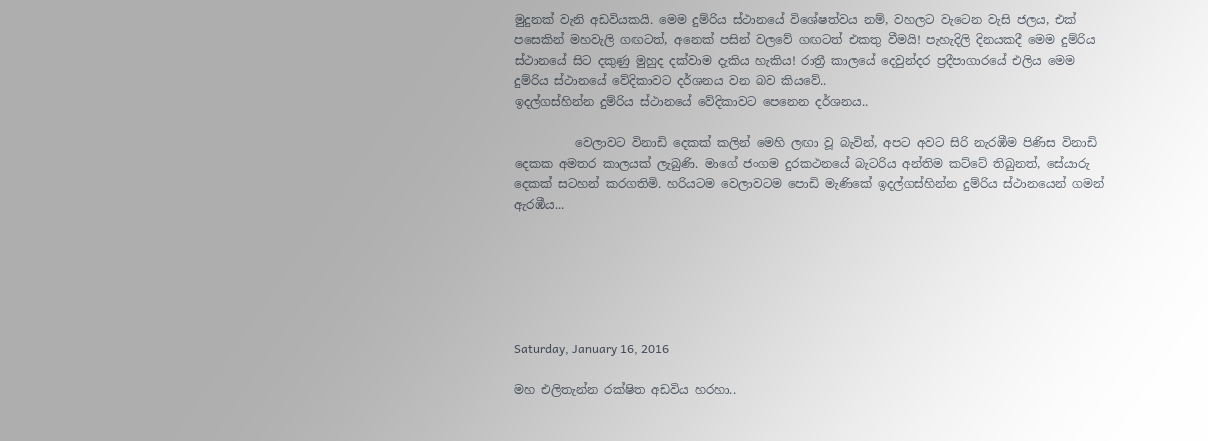මුදුනක් වැනි අඩවියකයි. මෙම දුම්රිය ස්ථානයේ විශේෂත්වය නම්, වහලට වැටෙන වැසි ජලය, එක් පසෙකින් මහවැලි ගඟටත්, අනෙක් පසින් වලවේ ගඟටත් එකතු වීමයි! පැහැදිලි දිනයකදී මෙම දුම්රිය ස්ථානයේ සිට දකුණු මුහුද දක්වාම දැකිය හැකිය! රාත්‍රී කාලයේ දෙවුන්දර ප්‍රදීපාගාරයේ එලිය මෙම දුම්රිය ස්ථානයේ වේදිකාවට දර්ශනය වන බව කියවේ..
ඉදල්ගස්හින්න දුම්රිය ස්ථානයේ වේදිකාවට පෙනෙන දර්ශනය..

          වෙලාවට විනාඩි දෙකක් කලින් මෙහි ලඟා වූ බැවින්, අපට අවට සිරි නැරඹීම පිණිස විනාඩි දෙකක අමතර කාලයක් ලැබුණි. මාගේ ජංගම දුරකථනයේ බැටරිය අන්තිම කට්ටේ තිබුනත්, සේයාරු දෙකක් සටහන් කරගතිමි. හරියටම වෙලාවටම පොඩි මැණිකේ ඉදල්ගස්හින්න දුම්රිය ස්ථානයෙන් ගමන් ඇරඹීය...






Saturday, January 16, 2016

මහ එලිතැන්න රක්ෂිත අඩවිය හරහා..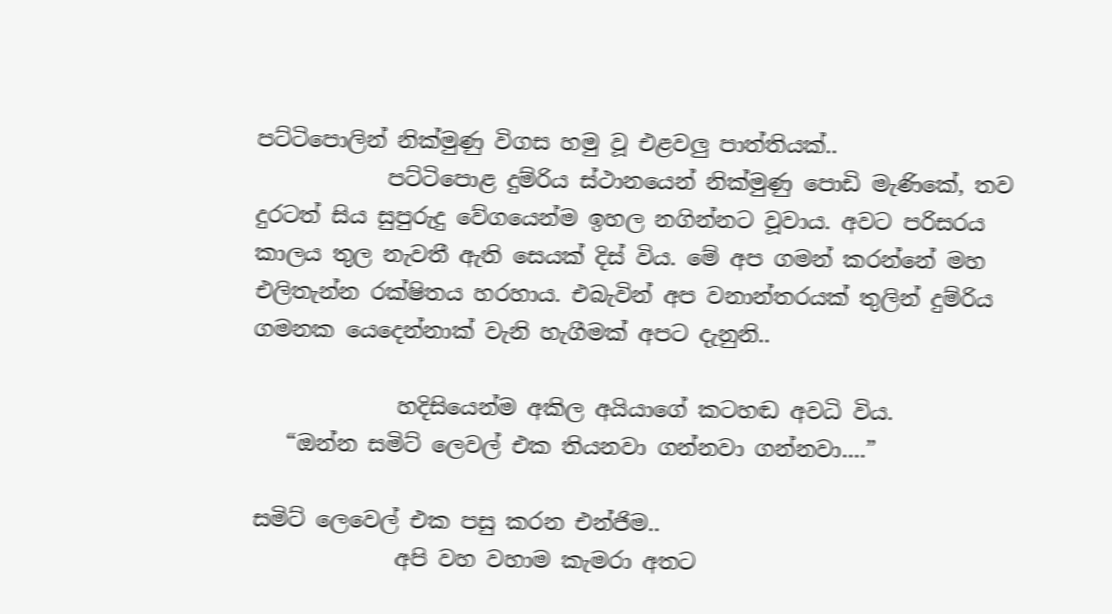පට්ටිපොලින් නික්මුණු විගස හමු වූ එළවලු පාත්තියක්..
            පට්ටිපොළ දුම්රිය ස්ථානයෙන් නික්මුණු පොඩි මැණිකේ, තව දුරටත් සිය සුපුරුදු වේගයෙන්ම ඉහල නගින්නට වූවාය. අවට පරිසරය කාලය තුල නැවතී ඇති සෙයක් දිස් විය. මේ අප ගමන් කරන්නේ මහ එලිතැන්න රක්ෂිතය හරහාය. එබැවින් අප වනාන්තරයක් තුලින් දුම්රිය ගමනක යෙදෙන්නාක් වැනි හැගීමක් අපට දැනුනි..

             හදිසියෙන්ම අකිල අයියාගේ කටහඬ අවධි විය.
   “ඔන්න සමිට් ලෙවල් එක තියනවා ගන්නවා ගන්නවා....”

සමිට් ලෙවෙල් එක පසු කරන එන්ජිම..
             අපි වහ වහාම කැමරා අතට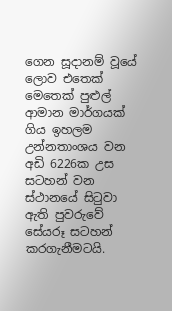ගෙන සූදානම් වූයේ ලොව එතෙක් මෙතෙක් පුළුල් ආමාන මාර්ගයක් ගිය ඉහලම උන්නතාංශය වන අඩි 6226ක උස සටහන් වන ස්ථානයේ සිටුවා ඇති පුවරුවේ සේයරූ සටහන් කරගැනීමටයි.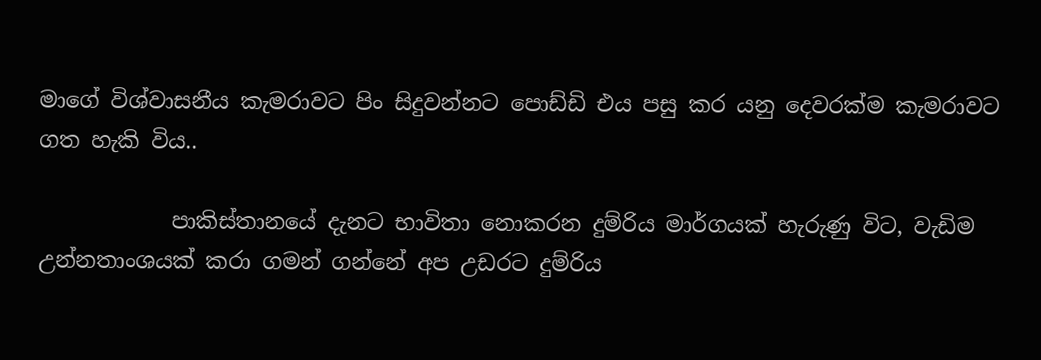මාගේ විශ්වාසනීය කැමරාවට පිං සිදුවන්නට පොඩ්ඩි එය පසු කර යනු දෙවරක්ම කැමරාවට ගත හැකි විය..

            පාකිස්තානයේ දැනට භාවිතා නොකරන දුම්රිය මාර්ගයක් හැරුණු විට, වැඩිම උන්නතාංශයක් කරා ගමන් ගන්නේ අප උඩරට දුම්රිය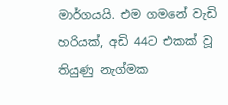මාර්ගයයි. එම ගමනේ වැඩි හරියක්, අඩි 44ට එකක් වූ තියුණු නැග්මක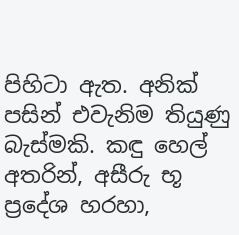පිහිටා ඇත. අනික් පසින් එවැනිම තියුණු බැස්මකි. කඳු හෙල් අතරින්, අසීරු භූ ප්‍රදේශ හරහා,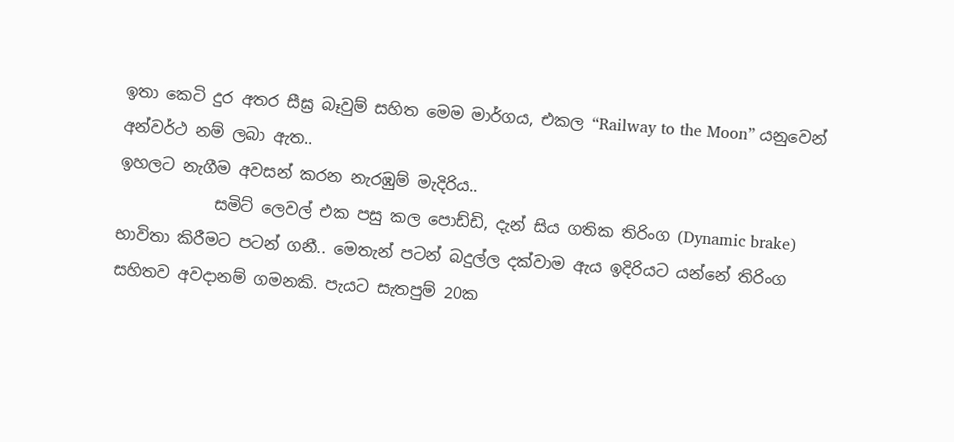ඉතා කෙටි දුර අතර සීඝ්‍ර බෑවුම් සහිත මෙම මාර්ගය, එකල “Railway to the Moon” යනුවෙන් අන්වර්ථ නම් ලබා ඇත..
ඉහලට නැගීම අවසන් කරන නැරඹුම් මැදිරිය..
            සමිට් ලෙවල් එක පසු කල පොඩ්ඩි, දැන් සිය ගතික තිරිංග (Dynamic brake) භාවිතා කිරීමට පටන් ගනී.. මෙතැන් පටන් බදුල්ල දක්වාම ඇය ඉදිරියට යන්නේ තිරිංග සහිතව අවදානම් ගමනකි. පැයට සැතපුම් 20ක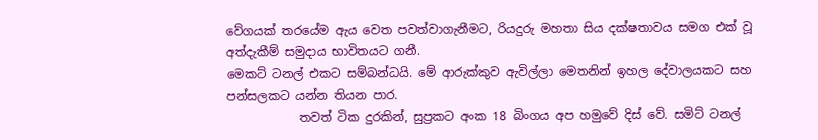වේගයක් තරයේම ඇය වෙත පවත්වාගැනීමට, රියදුරු මහතා සිය දක්ෂතාවය සමග එක් වූ අත්දැකීම් සමුදාය භාවිතයට ගනී.
මෙකට් ටනල් එකට සම්බන්ධයි. මේ ආරුක්කුව ඇවිල්ලා මෙතනින් ඉහල දේවාලයකට සහ පන්සලකට යන්න තියන පාර.
            තවත් ටික දුරකින්, සුප්‍රකට අංක 18 බිංගය අප හමුවේ දිස් වේ. සමිට් ටනල්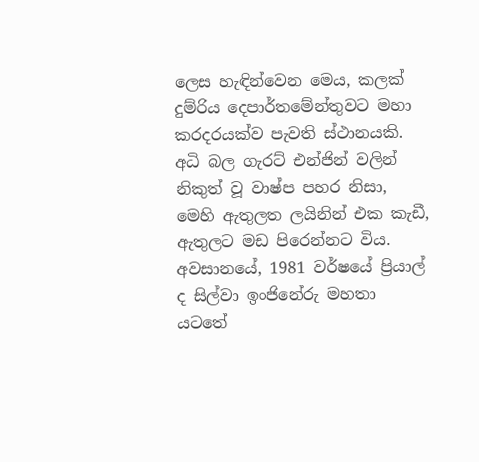ලෙස හැඳින්වෙන මෙය, කලක් දුම්රිය දෙපාර්තමේන්තුවට මහා කරදරයක්ව පැවති ස්ථානයකි. අධි බල ගැරට් එන්ජින් වලින් නිකුත් වූ වාෂ්ප පහර නිසා, මෙහි ඇතුලත ලයිනින් එක කැඩී, ඇතුලට මඩ පිරෙන්නට විය. අවසානයේ, 1981 වර්ෂයේ ප්‍රියාල් ද සිල්වා ඉංජිනේරු මහතා යටතේ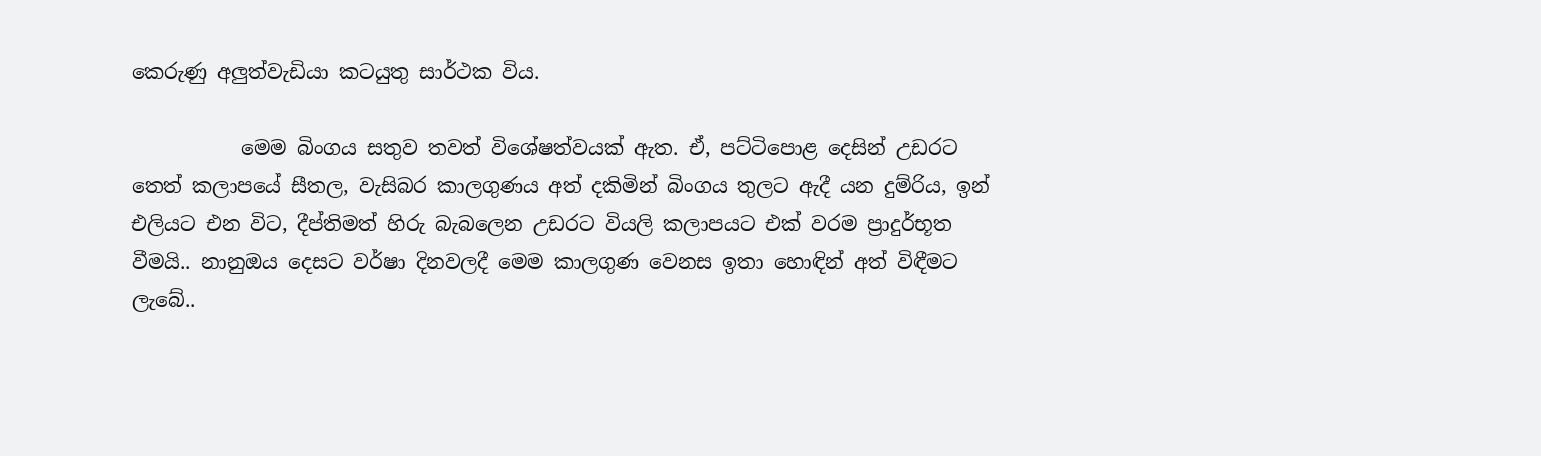කෙරුණු අලුත්වැඩියා කටයුතු සාර්ථක විය.

           මෙම බිංගය සතුව තවත් විශේෂත්වයක් ඇත. ඒ, පට්ටිපොළ දෙසින් උඩරට තෙත් කලාපයේ සීතල, වැසිබර කාලගුණය අත් දකිමින් බිංගය තුලට ඇදී යන දුම්රිය, ඉන් එලියට එන විට, දීප්තිමත් හිරු බැබලෙන උඩරට වියලි කලාපයට එක් වරම ප්‍රාදුර්භූත වීමයි.. නානුඔය දෙසට වර්ෂා දිනවලදී මෙම කාලගුණ වෙනස ඉතා හොඳින් අත් විඳීමට ලැබේ..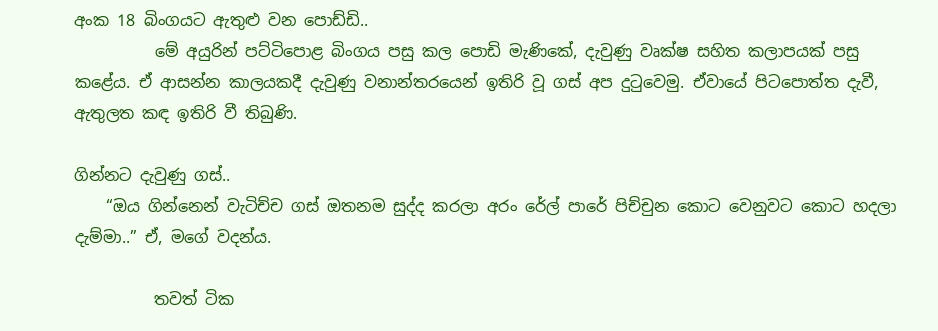අංක 18 බිංගයට ඇතුළු වන පොඩ්ඩි..
          මේ අයුරින් පට්ටිපොළ බිංගය පසු කල පොඩි මැණිකේ, දැවුණු වෘක්ෂ සහිත කලාපයක් පසු කළේය. ඒ ආසන්න කාලයකදී දැවුණු වනාන්තරයෙන් ඉතිරි වූ ගස් අප දුටුවෙමු. ඒවායේ පිටපොත්ත දැවී, ඇතුලත කඳ ඉතිරි වී තිබුණි.

ගින්නට දැවුණු ගස්..
    “ඔය ගින්නෙන් වැටිච්ච ගස් ඔතනම සුද්ද කරලා අරං රේල් පාරේ පිච්චුන කොට වෙනුවට කොට හදලා දැම්මා..” ඒ, මගේ වදන්ය.

          තවත් ටික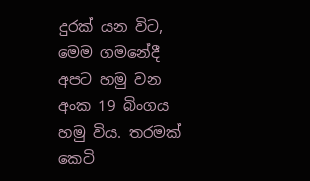දුරක් යන විට, මෙම ගමනේදී අපට හමු වන අංක 19 බිංගය හමු විය. තරමක් කෙටි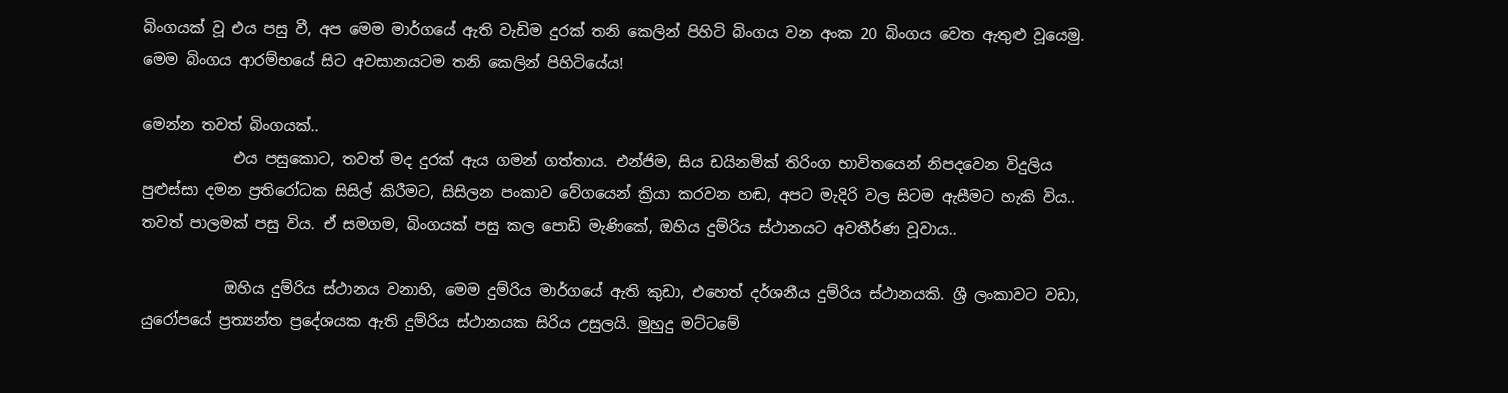බිංගයක් වූ එය පසු වී, අප මෙම මාර්ගයේ ඇති වැඩිම දුරක් තනි කෙලින් පිහිටි බිංගය වන අංක 20 බිංගය වෙත ඇතුළු වූයෙමු. මෙම බිංගය ආරම්භයේ සිට අවසානයටම තනි කෙලින් පිහිටියේය!

මෙන්න තවත් බිංගයක්..
            එය පසුකොට, තවත් මද දුරක් ඇය ගමන් ගත්තාය. එන්ජිම, සිය ඩයිනමික් තිරිංග භාවිතයෙන් නිපදවෙන විදුලිය පුළුස්සා දමන ප්‍රතිරෝධක සිසිල් කිරීමට, සිසිලන පංකාව වේගයෙන් ක්‍රියා කරවන හඬ, අපට මැදිරි වල සිටම ඇසීමට හැකි විය.. තවත් පාලමක් පසු විය. ඒ සමගම, බිංගයක් පසු කල පොඩි මැණිකේ, ඔහිය දුම්රිය ස්ථානයට අවතීර්ණ වූවාය..

           ඔහිය දුම්රිය ස්ථානය වනාහි, මෙම දුම්රිය මාර්ගයේ ඇති කුඩා, එහෙත් දර්ශනීය දුම්රිය ස්ථානයකි. ශ්‍රී ලංකාවට වඩා, යුරෝපයේ ප්‍රත්‍යන්ත ප්‍රදේශයක ඇති දුම්රිය ස්ථානයක සිරිය උසුලයි. මුහුදු මට්ටමේ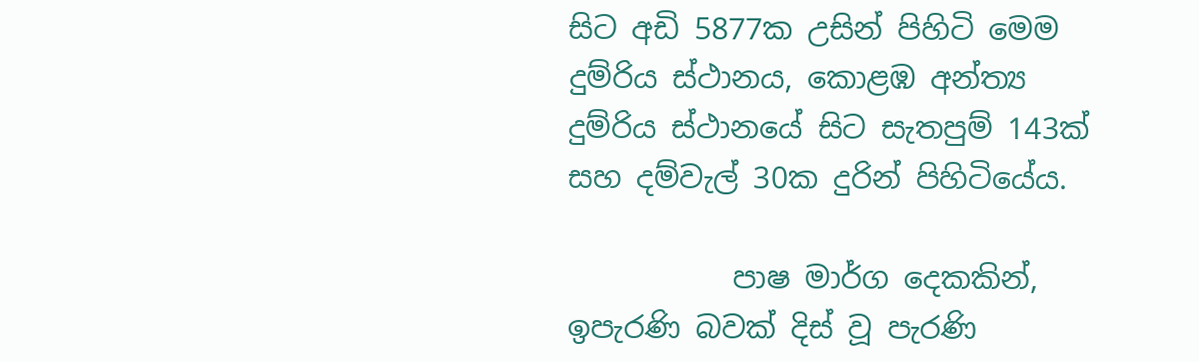සිට අඩි 5877ක උසින් පිහිටි මෙම දුම්රිය ස්ථානය, කොළඹ අන්ත්‍ය දුම්රිය ස්ථානයේ සිට සැතපුම් 143ක් සහ දම්වැල් 30ක දුරින් පිහිටියේය.

           පාෂ මාර්ග දෙකකින්, ඉපැරණි බවක් දිස් වූ පැරණි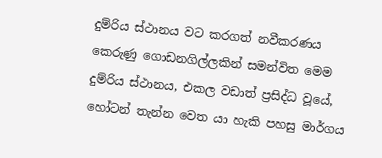දුම්රිය ස්ථානය වට කරගත් නවීකරණය කෙරුණු ගොඩනගිල්ලකින් සමන්විත මෙම දුම්රිය ස්ථානය, එකල වඩාත් ප්‍රසිද්ධ වූයේ, හෝටන් තැන්න වෙත යා හැකි පහසු මාර්ගය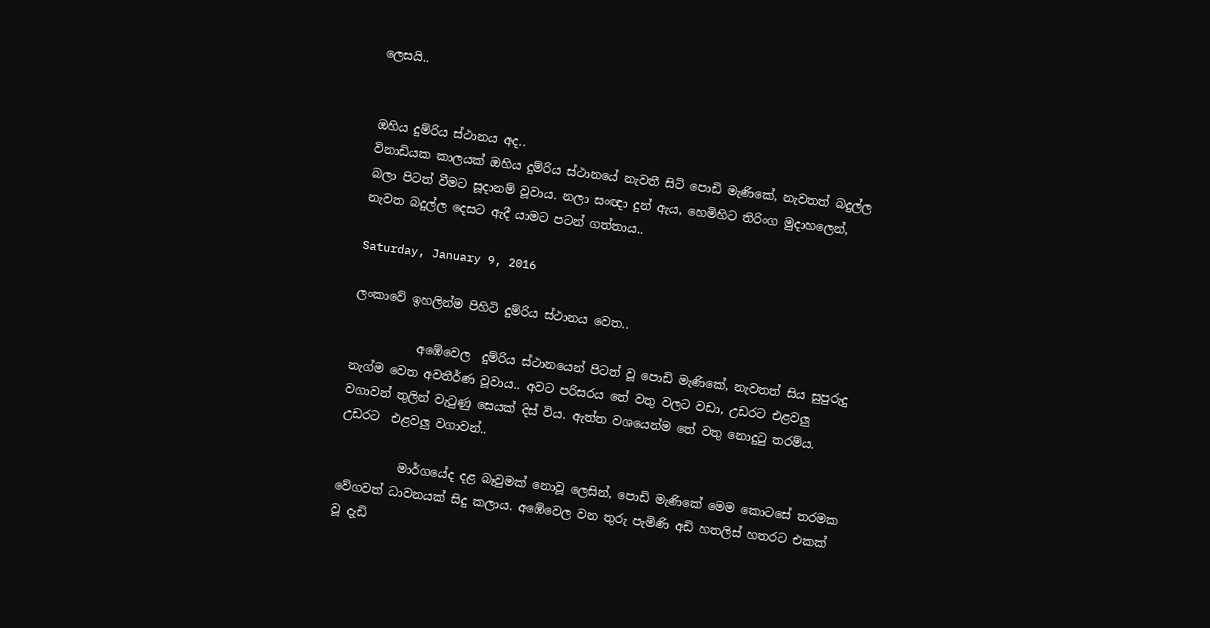ලෙසයි..


ඔහිය දුම්රිය ස්ථානය අද..
විනාඩියක කාලයක් ඔහිය දුම්රිය ස්ථානයේ නැවතී සිටි පොඩි මැණිකේ, නැවතත් බදුල්ල බලා පිටත් වීමට සූදානම් වූවාය. නලා සංඥා දුන් ඇය, හෙමිහිට තිරිංග මුදාහලෙන්, නැවත බදුල්ල දෙසට ඇදී යාමට පටන් ගත්තාය..

Saturday, January 9, 2016

ලංකාවේ ඉහලින්ම පිහිටි දුම්රිය ස්ථානය වෙත..

           අඹේවෙල  දුම්රිය ස්ථානයෙන් පිටත් වූ පොඩි මැණිකේ, නැවතත් සිය සුපුරුදු නැග්ම වෙත අවතීර්ණ වූවාය.. අවට පරිසරය තේ වතු වලට වඩා, උඩරට එළවලු වගාවන් තුලින් වැටුණු සෙයක් දිස් විය. ඇත්ත වශයෙන්ම තේ වතු නොදුටු තරම්ය.
උඩරට  එළවලු වගාවන්..

          මාර්ගයේද දළ බෑවුමක් නොවූ ලෙසින්, පොඩි මැණිකේ මෙම කොටසේ තරමක වේගවත් ධාවනයක් සිදු කලාය. අඹේවෙල වන තුරු පැමිණි අඩි හතලිස් හතරට එකක් වූ දැඩි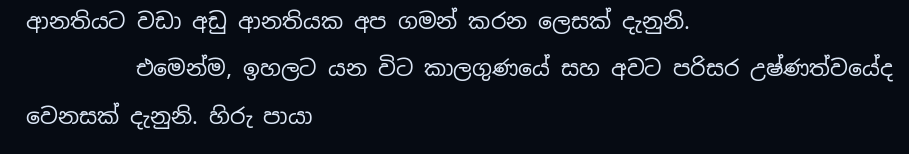ආනතියට වඩා අඩු ආනතියක අප ගමන් කරන ලෙසක් දැනුනි.
          එමෙන්ම, ඉහලට යන විට කාලගුණයේ සහ අවට පරිසර උෂ්ණත්වයේද වෙනසක් දැනුනි. හිරු පායා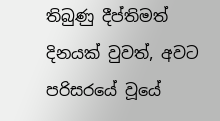තිබුණු දීප්තිමත් දිනයක් වුවත්, අවට පරිසරයේ වූයේ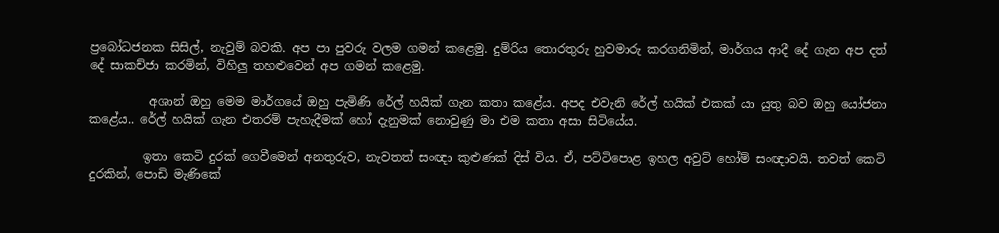ප්‍රබෝධජනක සිසිල්, නැවුම් බවකි. අප පා පුවරු වලම ගමන් කළෙමු. දුම්රිය තොරතුරු හුවමාරු කරගනිමින්, මාර්ගය ආදී දේ ගැන අප දත් දේ සාකච්ජා කරමින්, විහිලු තහළුවෙන් අප ගමන් කළෙමු.

          අශාන් ඔහු මෙම මාර්ගයේ ඔහු පැමිණි රේල් හයික් ගැන කතා කළේය. අපද එවැනි රේල් හයික් එකක් යා යුතු බව ඔහු යෝජනා කළේය.. රේල් හයික් ගැන එතරම් පැහැදීමක් හෝ දැනුමක් නොවුණු මා එම කතා අසා සිටියේය.

         ඉතා කෙටි දුරක් ගෙවීමෙන් අනතුරුව, නැවතත් සංඥා කුළුණක් දිස් විය. ඒ, පට්ටිපොළ ඉහල අවුට් හෝම් සංඥාවයි. තවත් කෙටි දුරකින්, පොඩි මැණිකේ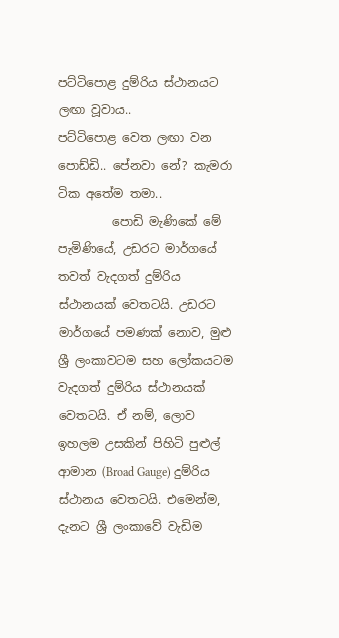පට්ටිපොළ දුම්රිය ස්ථානයට ලඟා වූවාය..
පට්ටිපොළ වෙත ලඟා වන පොඩ්ඩි.. පේනවා නේ? කැමරා ටික අතේම තමා..
         පොඩි මැණිකේ මේ පැමිණියේ, උඩරට මාර්ගයේ තවත් වැදගත් දුම්රිය ස්ථානයක් වෙතටයි. උඩරට මාර්ගයේ පමණක් නොව, මුළු ශ්‍රී ලංකාවටම සහ ලෝකයටම වැදගත් දුම්රිය ස්ථානයක් වෙතටයි. ඒ නම්, ලොව ඉහලම උසකින් පිහිටි පුළුල් ආමාන (Broad Gauge) දුම්රිය ස්ථානය වෙතටයි. එමෙන්ම, දැනට ශ්‍රී ලංකාවේ වැඩිම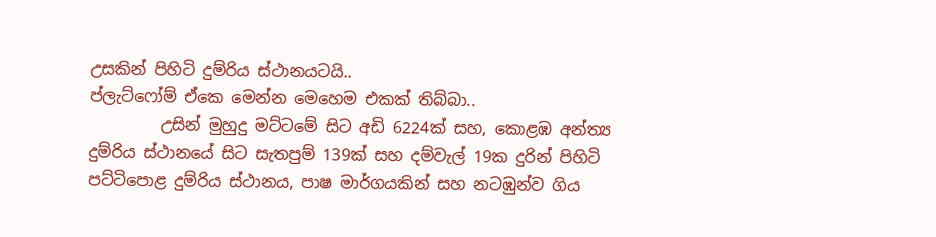උසකින් පිහිටි දුම්රිය ස්ථානයටයි..
ප්ලැට්ෆෝම් ඒකෙ මෙන්න මෙහෙම එකක් තිබ්බා..
         උසින් මුහුදු මට්ටමේ සිට අඩි 6224ක් සහ, කොළඹ අන්ත්‍ය දුම්රිය ස්ථානයේ සිට සැතපුම් 139ක් සහ දම්වැල් 19ක දුරින් පිහිටි පට්ටිපොළ දුම්රිය ස්ථානය, පාෂ මාර්ගයකින් සහ නටඹුන්ව ගිය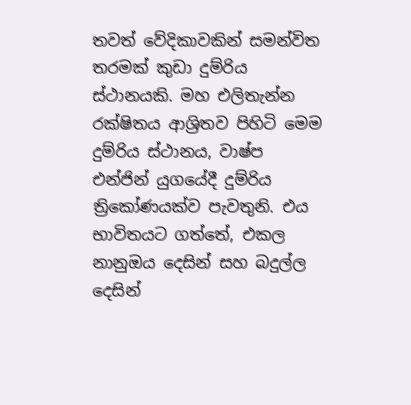තවත් වේදිකාවකින් සමන්විත තරමක් කුඩා දුම්රිය ස්ථානයකි. මහ එලිතැන්න රක්ෂිතය ආශ්‍රිතව පිහිටි මෙම දුම්රිය ස්ථානය, වාෂ්ප එන්ජින් යුගයේදී දුම්රිය ත්‍රිකෝණයක්ව පැවතුනි. එය භාවිතයට ගත්තේ, එකල නානුඔය දෙසින් සහ බදුල්ල දෙසින්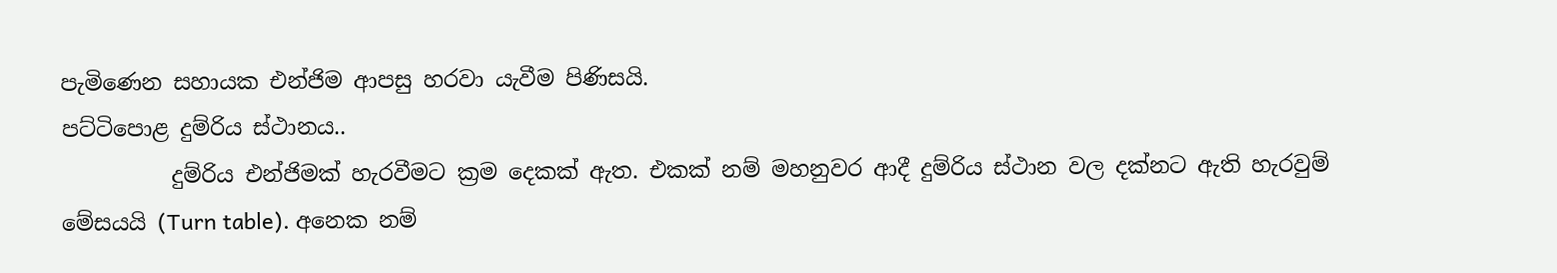පැමිණෙන සහායක එන්ජිම ආපසු හරවා යැවීම පිණිසයි.
පට්ටිපොළ දුම්රිය ස්ථානය..
          දුම්රිය එන්ජිමක් හැරවීමට ක්‍රම දෙකක් ඇත. එකක් නම් මහනුවර ආදී දුම්රිය ස්ථාන වල දක්නට ඇති හැරවුම් මේසයයි (Turn table). අනෙක නම්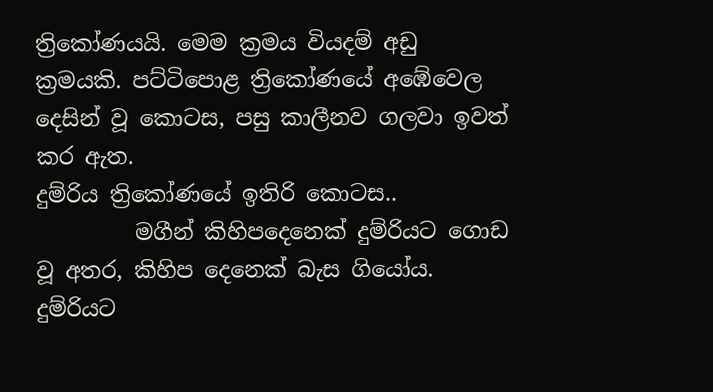ත්‍රිකෝණයයි. මෙම ක්‍රමය වියදම් අඩු ක්‍රමයකි. පට්ටිපොළ ත්‍රිකෝණයේ අඹේවෙල දෙසින් වූ කොටස, පසු කාලීනව ගලවා ඉවත් කර ඇත.
දුම්රිය ත්‍රිකෝණයේ ඉතිරි කොටස..
         මගීන් කිහිපදෙනෙක් දුම්රියට ගොඩ වූ අතර, කිහිප දෙනෙක් බැස ගියෝය. දුම්රියට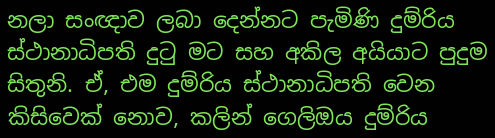නලා සංඥාව ලබා දෙන්නට පැමිණි දුම්රිය ස්ථානාධිපති දුටු මට සහ අකිල අයියාට පුදුම සිතුනි. ඒ, එම දුම්රිය ස්ථානාධිපති වෙන කිසිවෙක් නොව, කලින් ගෙලිඔය දුම්රිය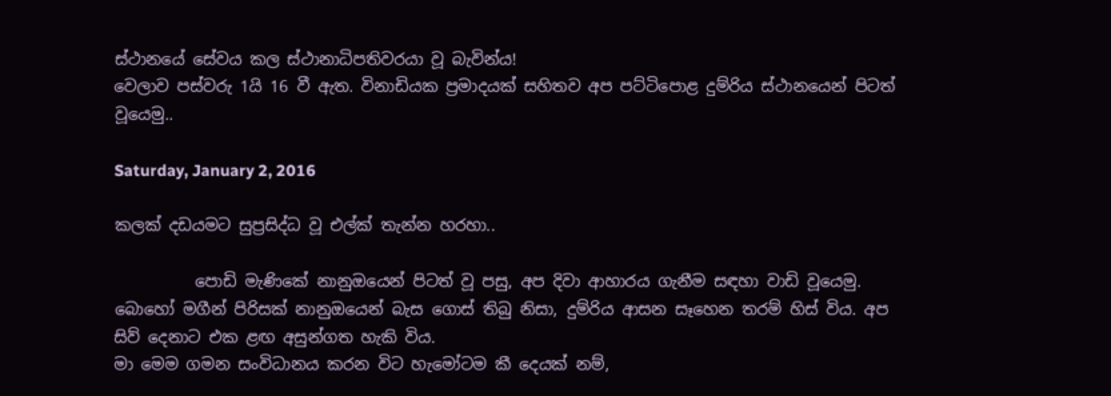ස්ථානයේ සේවය කල ස්ථානාධිපතිවරයා වූ බැවින්ය!
වෙලාව පස්වරු 1යි 16 වී ඇත. විනාඩියක ප්‍රමාදයක් සහිතව අප පට්ටිපොළ දුම්රිය ස්ථානයෙන් පිටත් වූයෙමු..

Saturday, January 2, 2016

කලක් දඩයමට සුප්‍රසිද්ධ වූ එල්ක් තැන්න හරහා..

          පොඩි මැණිකේ නානුඔයෙන් පිටත් වූ පසු, අප දිවා ආහාරය ගැනීම සඳහා වාඩි වූයෙමු. බොහෝ මගීන් පිරිසක් නානුඔයෙන් බැස ගොස් තිබු නිසා, දුම්රිය ආසන සෑහෙන තරම් හිස් විය. අප සිව් දෙනාට එක ළඟ අසුන්ගත හැකි විය.
මා මෙම ගමන සංවිධානය කරන විට හැමෝටම කී දෙයක් නම්,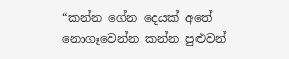“කන්න ගේන දෙයක් අතේ නොගෑවෙන්න කන්න පුළුවන්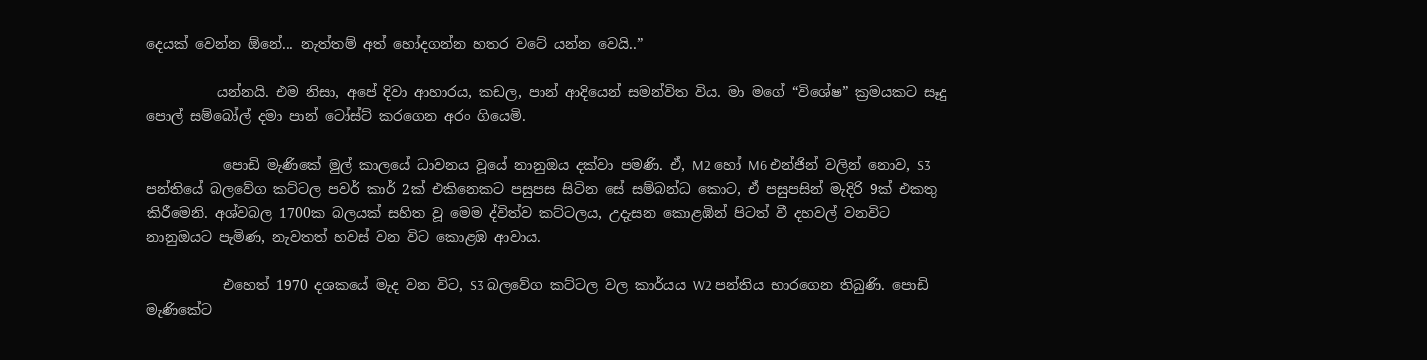දෙයක් වෙන්න ඕනේ... නැත්තම් අත් හෝදගන්න හතර වටේ යන්න වෙයි..”

          යන්නයි. එම නිසා, අපේ දිවා ආහාරය, කඩල, පාන් ආදියෙන් සමන්විත විය. මා මගේ “විශේෂ” ක්‍රමයකට සෑදු පොල් සම්බෝල් දමා පාන් ටෝස්ට් කරගෙන අරං ගියෙමි.

           පොඩි මැණිකේ මුල් කාලයේ ධාවනය වූයේ නානුඔය දක්වා පමණි. ඒ, M2 හෝ M6 එන්ජින් වලින් නොව, S3 පන්තියේ බලවේග කට්ටල පවර් කාර් 2ක් එකිනෙකට පසුපස සිටින සේ සම්බන්ධ කොට, ඒ පසුපසින් මැදිරි 9ක් එකතු කිරීමෙනි. අශ්වබල 1700ක බලයක් සහිත වූ මෙම ද්විත්ව කට්ටලය, උදැසන කොළඹින් පිටත් වී දහවල් වනවිට නානුඔයට පැමිණ, නැවතත් හවස් වන විට කොළඹ ආවාය.

           එහෙත් 1970 දශකයේ මැද වන විට, S3 බලවේග කට්ටල වල කාර්යය W2 පන්තිය භාරගෙන තිබුණි. පොඩි මැණිකේට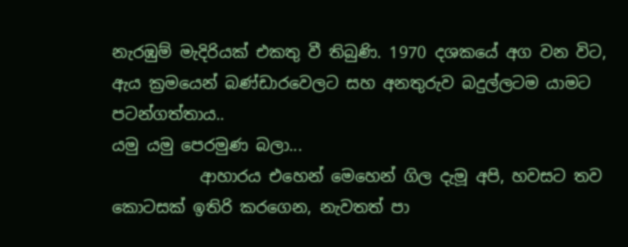නැරඹුම් මැදිරියක් එකතු වී තිබුණි. 1970 දශකයේ අග වන විට, ඇය ක්‍රමයෙන් බණ්ඩාරවෙලට සහ අනතුරුව බදුල්ලටම යාමට පටන්ගත්තාය..
යමු යමු පෙරමුණ බලා...
           ආහාරය එහෙන් මෙහෙන් ගිල දැමූ අපි, හවසට තව කොටසක් ඉතිරි කරගෙන, නැවතත් පා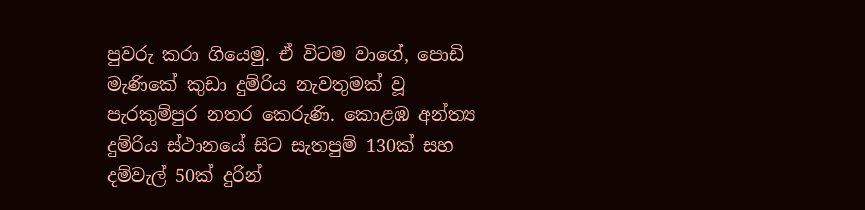පුවරු කරා ගියෙමු. ඒ විටම වාගේ, පොඩි මැණිකේ කුඩා දුම්රිය නැවතුමක් වූ පැරකුම්පුර නතර කෙරුණි. කොළඹ අන්ත්‍ය දුම්රිය ස්ථානයේ සිට සැතපුම් 130ක් සහ දම්වැල් 50ක් දුරින්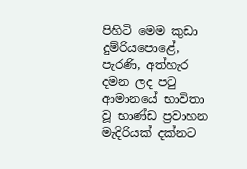පිහිටි මෙම කුඩා දුම්රියපොළේ, පැරණි, අත්හැර දමන ලද පටු ආමානයේ භාවිතා වූ භාණ්ඩ ප්‍රවාහන මැදිරියක් දක්නට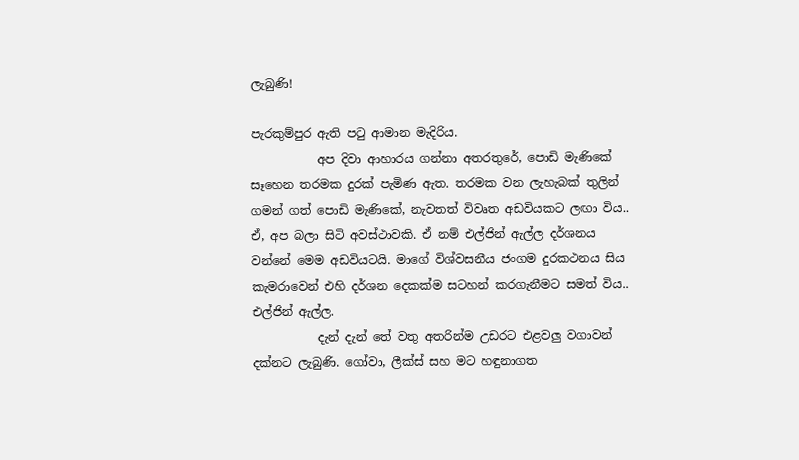ලැබුණි!

පැරකුම්පුර ඇති පටු ආමාන මැදිරිය.
           අප දිවා ආහාරය ගන්නා අතරතුරේ, පොඩි මැණිකේ සෑහෙන තරමක දුරක් පැමිණ ඇත. තරමක වන ලැහැබක් තුලින් ගමන් ගත් පොඩි මැණිකේ, නැවතත් විවෘත අඩවියකට ලඟා විය.. ඒ, අප බලා සිටි අවස්ථාවකි. ඒ නම් එල්ජින් ඇල්ල දර්ශනය වන්නේ මෙම අඩවියටයි. මාගේ විශ්වසනීය ජංගම දුරකථනය සිය කැමරාවෙන් එහි දර්ශන දෙකක්ම සටහන් කරගැනීමට සමත් විය..
එල්ජින් ඇල්ල.
           දැන් දැන් තේ වතු අතරින්ම උඩරට එළවලු වගාවන් දක්නට ලැබුණි. ගෝවා, ලීක්ස් සහ මට හඳුනාගත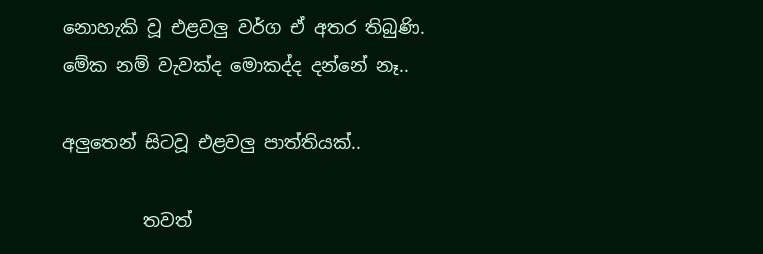නොහැකි වූ එළවලු වර්ග ඒ අතර තිබුණි.
මේක නම් වැවක්ද මොකද්ද දන්නේ නෑ..

අලුතෙන් සිටවූ එළවලු පාත්තියක්..

         තවත්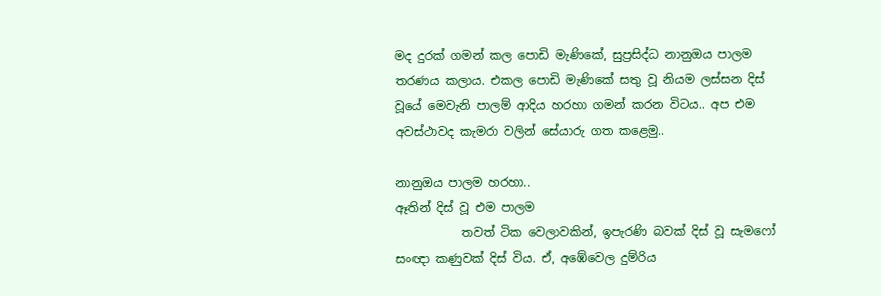මද දුරක් ගමන් කල පොඩි මැණිකේ, සුප්‍රසිද්ධ නානුඔය පාලම තරණය කලාය. එකල පොඩි මැණිකේ සතු වූ නියම ලස්සන දිස් වූයේ මෙවැනි පාලම් ආදිය හරහා ගමන් කරන විටය.. අප එම අවස්ථාවද කැමරා වලින් සේයාරු ගත කළෙමු..

නානුඔය පාලම හරහා..
ඈතින් දිස් වූ එම පාලම
           තවත් ටික වෙලාවකින්, ඉපැරණි බවක් දිස් වූ සැමෆෝ සංඥා කණුවක් දිස් විය. ඒ, අඹේවෙල දුම්රිය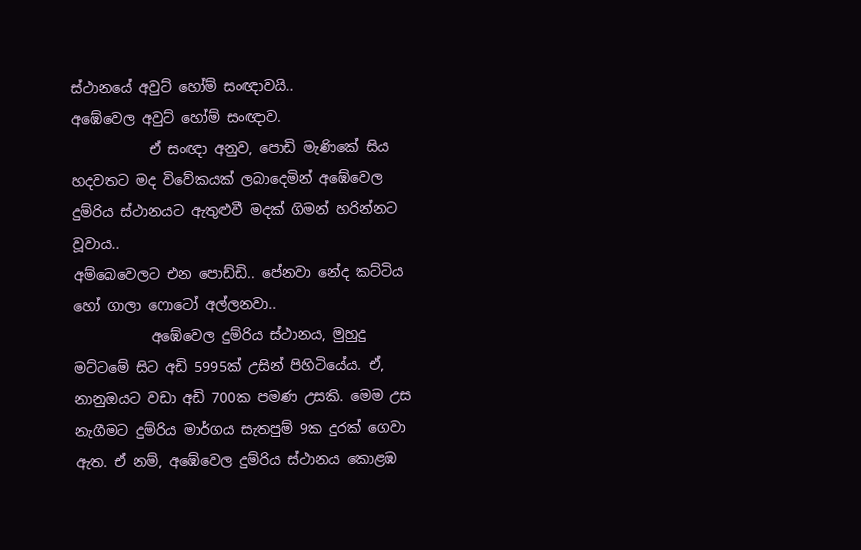ස්ථානයේ අවුට් හෝම් සංඥාවයි..
අඹේවෙල අවුට් හෝම් සංඥාව.
           ඒ සංඥා අනුව, පොඩි මැණිකේ සිය හදවතට මද විවේකයක් ලබාදෙමින් අඹේවෙල දුම්රිය ස්ථානයට ඇතුළුවී මදක් ගිමන් හරින්නට වූවාය..
අම්බෙවෙලට එන පොඩ්ඩි.. පේනවා නේද කට්ටිය හෝ ගාලා ෆොටෝ අල්ලනවා..
           අඹේවෙල දුම්රිය ස්ථානය, මුහුදු මට්ටමේ සිට අඩි 5995ක් උසින් පිහිටියේය. ඒ, නානුඔයට වඩා අඩි 700ක පමණ උසකි. මෙම උස නැගීමට දුම්රිය මාර්ගය සැතපුම් 9ක දුරක් ගෙවා ඇත. ඒ නම්, අඹේවෙල දුම්රිය ස්ථානය කොළඹ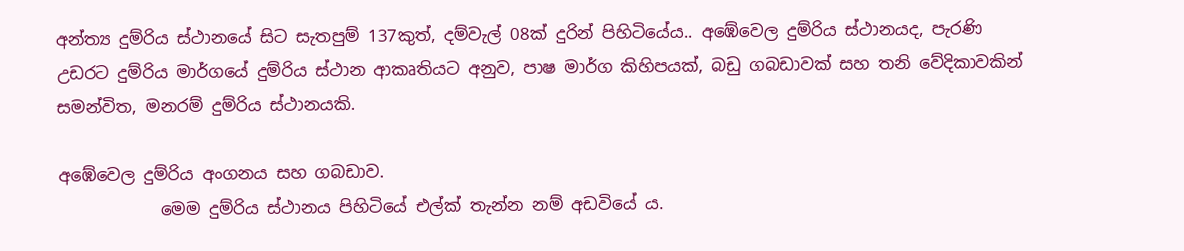අන්ත්‍ය දුම්රිය ස්ථානයේ සිට සැතපුම් 137කුත්, දම්වැල් 08ක් දුරින් පිහිටියේය.. අඹේවෙල දුම්රිය ස්ථානයද, පැරණි උඩරට දුම්රිය මාර්ගයේ දුම්රිය ස්ථාන ආකෘතියට අනුව, පාෂ මාර්ග කිහිපයක්, බඩු ගබඩාවක් සහ තනි වේදිකාවකින් සමන්විත, මනරම් දුම්රිය ස්ථානයකි.

අඹේවෙල දුම්රිය අංගනය සහ ගබඩාව.
            මෙම දුම්රිය ස්ථානය පිහිටියේ එල්ක් තැන්න නම් අඩවියේ ය.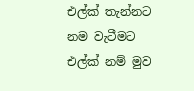එල්ක් තැන්නට නම වැටීමට එල්ක් නම් මුව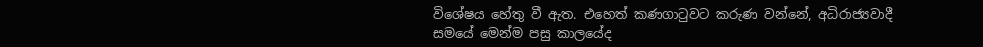විශේෂය හේතු වී ඇත. එහෙත් කණගාටුවට කරුණ වන්නේ, අධිරාජ්‍යවාදී සමයේ මෙන්ම පසු කාලයේද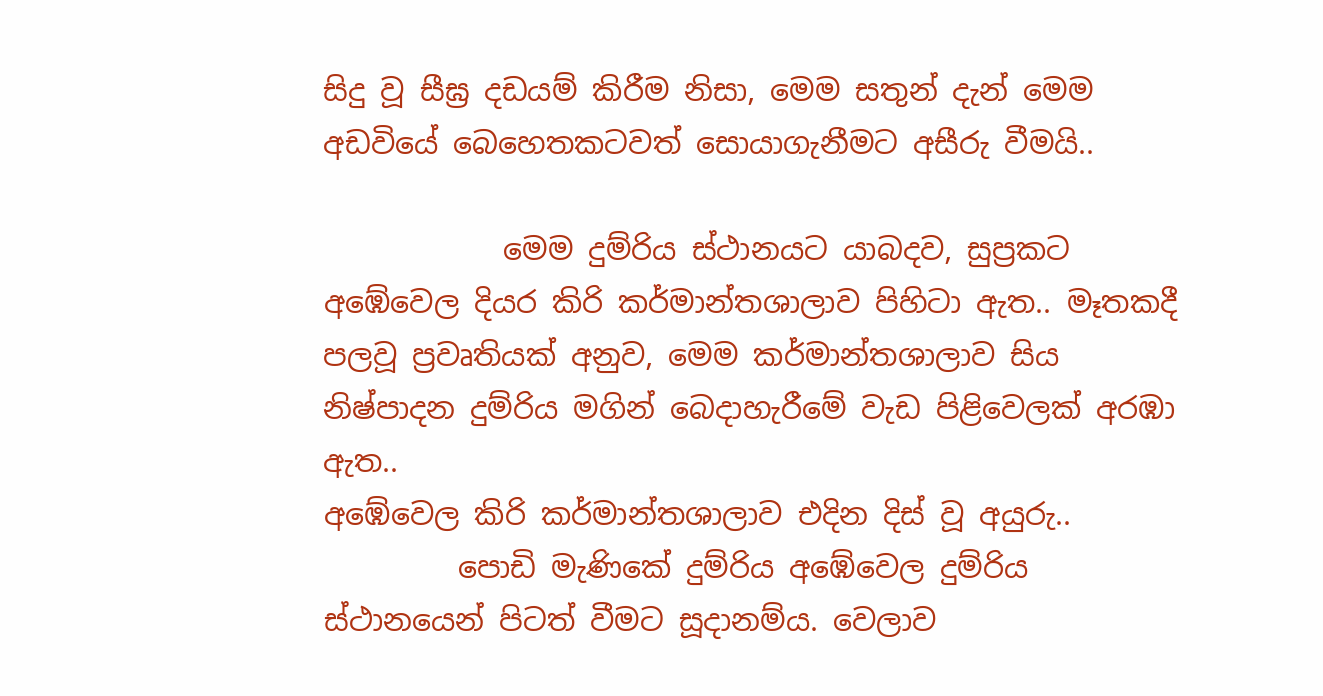සිදු වූ සීඝ්‍ර දඩයම් කිරීම නිසා, මෙම සතුන් දැන් මෙම අඩවියේ බෙහෙතකටවත් සොයාගැනීමට අසීරු වීමයි..

            මෙම දුම්රිය ස්ථානයට යාබදව, සුප්‍රකට අඹේවෙල දියර කිරි කර්මාන්තශාලාව පිහිටා ඇත.. මෑතකදී පලවූ ප්‍රවෘතියක් අනුව, මෙම කර්මාන්තශාලාව සිය නිෂ්පාදන දුම්රිය මගින් බෙදාහැරීමේ වැඩ පිළිවෙලක් අරඹා ඇත..
අඹේවෙල කිරි කර්මාන්තශාලාව එදින දිස් වූ අයුරු..
         පොඩි මැණිකේ දුම්රිය අඹේවෙල දුම්රිය ස්ථානයෙන් පිටත් වීමට සූදානම්ය. වෙලාව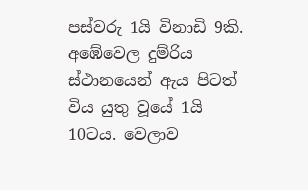පස්වරු 1යි විනාඩි 9කි. අඹේවෙල දුම්රිය ස්ථානයෙන් ඇය පිටත් විය යුතු වූයේ 1යි 10ටය. වෙලාව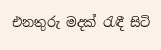එනතුරු මදක් රැඳී සිටි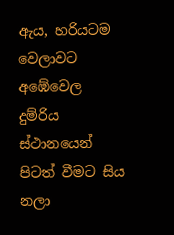ඇය, හරියටම වෙලාවට අඹේවෙල දුම්රිය ස්ථානයෙන් පිටත් වීමට සිය නලා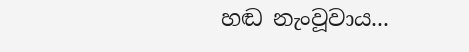හඬ නැංවූවාය...